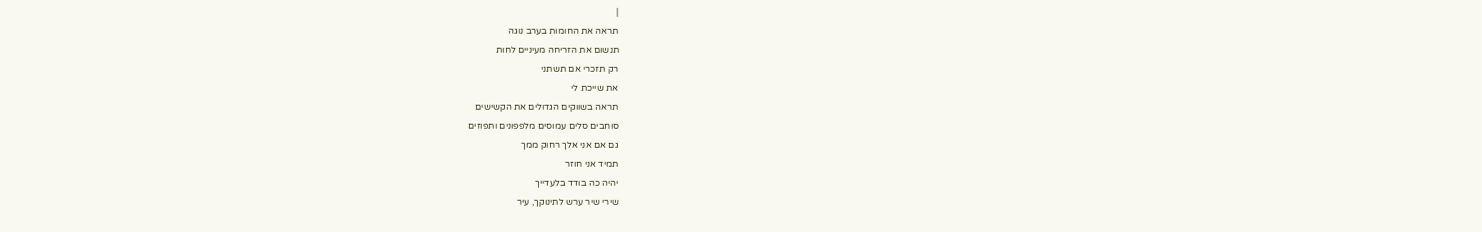|
תראה את החומות בערב נוגה
תנשום את הזריחה מעיניים לחות
רק תזכרי אם תשתני
את שייכת לי
תראה בשווקים הגדולים את הקשישים
סוחבים סלים עמוסים מלפפונים ותפוזים
גם אם אני אלך רחוק ממך
תמיד אני חוזר
יהיה כה בודד בלעדייך
שירי שיר ערש לתינוקך, עיר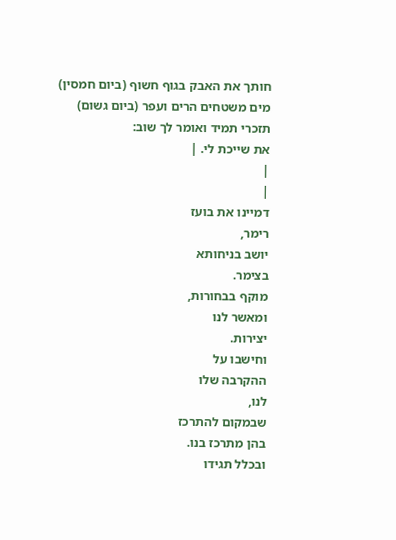חותך את האבק בגוף חשוף (ביום חמסין)
מים משטחים הרים ועפר (ביום גשום)
תזכרי תמיד ואומר לך שוב:
את שייכת לי. |
|
|
דמיינו את בועז
רימר,
יושב בניחותא
בצימר.
מוקף בבחורות,
ומאשר לנו
יצירות.
וחישבו על
ההקרבה שלו
לנו,
שבמקום להתרכז
בהן מתרכז בנו.
ובכלל תגידו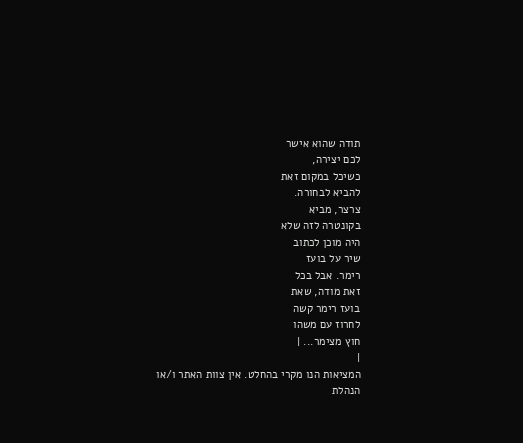תודה שהוא אישר
לכם יצירה,
כשיכל במקום זאת
להביא לבחורה.
צרצר, מביא
בקונטרה לזה שלא
היה מוכן לכתוב
שיר על בועז
רימר. אבל בכל
זאת מודה, שאת
בועז רימר קשה
לחרוז עם משהו
חוץ מצימר... |
|
המציאות הנו מקרי בהחלט. אין צוות האתר ו/או
הנהלת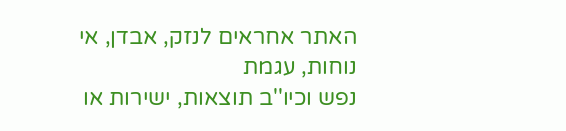האתר אחראים לנזק, אבדן, אי נוחות, עגמת
נפש וכיו''ב תוצאות, ישירות או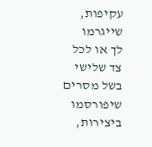עקיפות, שייגרמו
לך או לכל צד שלישי בשל מסרים שיפורסמו
ביצירות,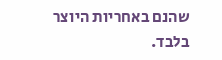שהנם באחריות היוצר בלבד.